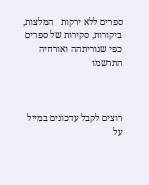ספרים ללא ירקות   המלצות, ביקורות, סקירות של ספרים כפי שנוריתהה ואורחיה
התרשמו



רוצים לקבל עדכונים במייל על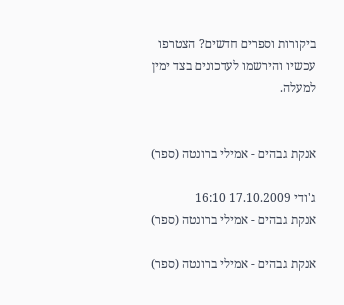ביקורות וספרים חדשים? הצטרפו עכשיו והירשמו לעדכונים בצד ימין  למעלה.


אנקת גבהים - אמילי ברונטה (ספר)

ג'ודי 17.10.2009 16:10
אנקת גבהים - אמילי ברונטה (ספר)

אנקת גבהים - אמילי ברונטה (ספר)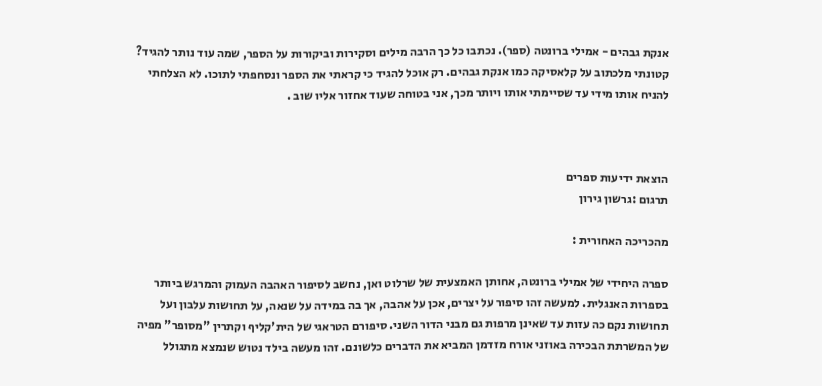אנקת גבהים - אמילי ברונטה (ספר). נכתבו כל כך הרבה מילים וסקירות וביקורות על הספר, שמה עוד נותר להגיד? קטונתי מלכתוב על קלאסיקה כמו אנקת גבהים. רק אוכל להגיד כי קראתי את הספר ונסחפתי לתוכו. לא הצלחתי להניח אותו מידי עד שסיימתי אותו ויותר מכך, אני בטוחה שעוד אחזור אליו שוב .



הוצאת ידיעות ספרים
תרגום :גרשון גירון

מהכריכה האחורית :

ספרה היחידי של אמילי ברונטה, אחותן האמצעית של שרלוט ואן, נחשב לסיפור האהבה העמוק והמרגש ביותר בספרות האנגלית. למעשה זהו סיפור על יצרים, אכן על אהבה, אך בה במידה על שנאה, על תחושות עלבון ועל תחושות נקם כה עזות עד שאינן מרפות גם מבני הדור השני. סיפורם הטראגי של הית'קליף וקתרין "מסופר" מפיה של המשרתת הבכירה באוזני אורח מזדמן המביא את הדברים כלשונם. זהו מעשה בילד נטוש שנמצא מתגולל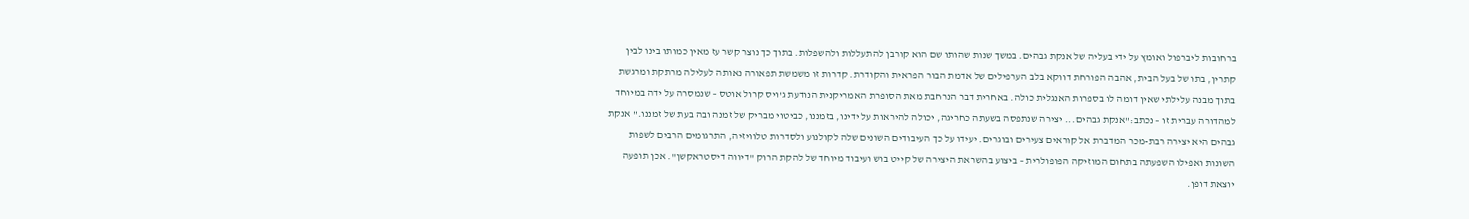ברחובות ליברפול ואומץ על ידי בעליה של אנקת גבהים. במשך שנות שהותו שם הוא קורבן להתעללות ולהשפלות. בתוך כך נוצר קשר עז מאין כמותו בינו לבין קתרין, בתו של בעל הבית, אהבה הפורחת דווקא בלב הערפילים של אדמת הבור הפראית והקודרת. קדרות זו משמשת תפאורה נאותה לעלילה מרתקת ומרגשת בתוך מבנה עלילתי שאין דומה לו בספרות האנגלית כולה. באחרית דבר הנרחבת מאת הסופרת האמריקנית הנודעת ג'ויס קרול אוטס – שנמסרה על ידה במיוחד למהדורה עברית זו – נכתב:"אנקת גבהים... יצירה שנתפסה בשעתה כחריגה, יכולה להיראות על ידינו, בזמננו, כביטוי מבריק של זמנה ובה בעת של זמננו." אנקת גבהים היא יצירה רבת-מכר המדברת אל קוראים צעירים ובוגרים. יעידו על כך העיבודים השונים שלה לקולנוע ולסדרות טלוויזיה, התרגומים הרבים לשפות השונות ואפילו השפעתה בתחום המוזיקה הפופולרית – ביצוע בהשראת היצירה של קייט בוש ועיבוד מיוחד של להקת הרוק "דיווה דיסטראקשן". אכן תופעה יוצאת דופן.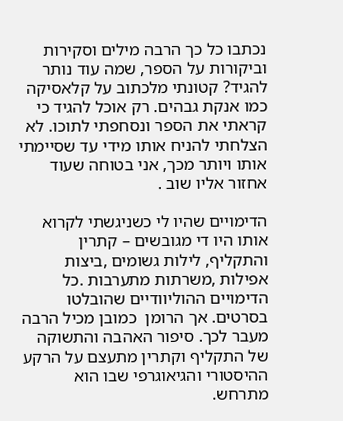נכתבו כל כך הרבה מילים וסקירות וביקורות על הספר, שמה עוד נותר להגיד? קטונתי מלכתוב על קלאסיקה כמו אנקת גבהים. רק אוכל להגיד כי קראתי את הספר ונסחפתי לתוכו. לא הצלחתי להניח אותו מידי עד שסיימתי אותו ויותר מכך, אני בטוחה שעוד אחזור אליו שוב .

הדימויים שהיו לי כשניגשתי לקרוא אותו היו די מגובשים – קתרין והתקליף, לילות גשומים ,ביצות אפילות ,משרתות מתערבות .כל הדימויים ההוליוודיים שהובלטו בסרטים. אך הרומן  כמובן מכיל הרבה מעבר לכך. סיפור האהבה והתשוקה של התקליף וקתרין מתעצם על הרקע ההיסטורי והגיאוגרפי שבו הוא מתרחש.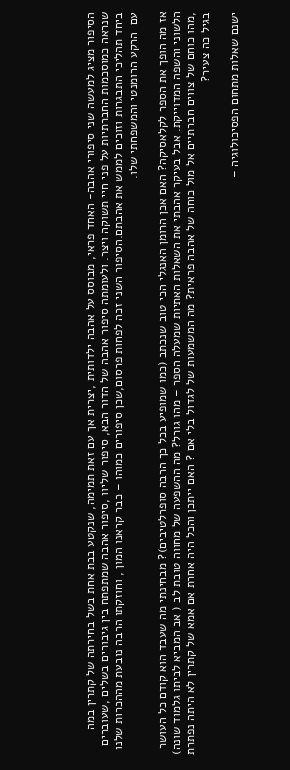הסיפור מציג למעשה שני סיפורי אהבה- האחד פראי, מבוסס על אהבה ילדותית ,יצרית אך עם זאת תמימה, שנקטע בבת אחת בשל בחירתה של קתרין במה שנראה כמוסכמות החברתיות על פני חיי תשוקה ויצר. ולעומתה סיפור אהבה של הדור הבא, סיפור שליוו ,סיפור אהבה שמתפתח בין גיבורים בשלים ,שעוברים ביחד תהליכי התבגרות וזוכים לממש את אהבתם.הסיפור השני זכה לפחות פרסום,שכן סיפורים כמוהו – כבר קראנו המון , וחוזקתו הרבה נובעת מההכרות שלנו עם  הרקע הרומנטי והמשפחתי שלו.

אז מה הופך את הספר לקלאסיקה? האם אכן הרומן האנגלי הכי טוב שנכתב (כמו שמופיע בכל כך הרבה סופרלטיבים)? מבחינתי מה שעבד הוא קודם כל העושר הלשוני והשפה המדוייקת. אבל בעיקר אהבתי את השאלות האתיות שמעלה הספר – מהו גורל? מה ההשפעה של מחווה טובת לב ( אב המביא לביתו גלמוד שונה) ,מהו כוחם של צווים חברתיים אל מול כוחה של אהבה פראית? מה המשמעות של לגדול בלי אם ? האם ייתכן והכל היה אחרת אם אמא של קתרין לא היתה נפתרת בגיל כה צעיר?

ישנם שאלות מתחום הפסיכולוגיה –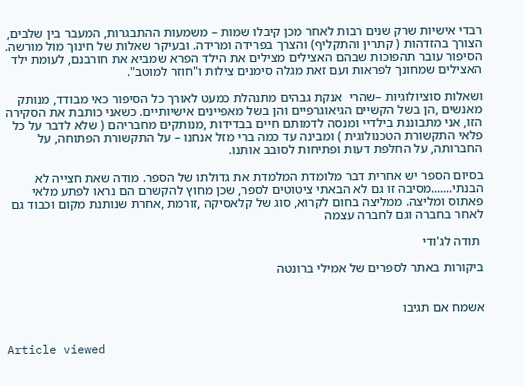רבדי אישיות שרק שנים רבות לאחר מכן קיבלו שמות – משמעות ההתבגרות, המעבר בין שלבים, הצורך בהזדהות ( קתרין והתקליף) והצרך בפרידה ומרידה. ובעיקר שאלות של חינוך מול מורשה. הסיפור עובר תהפוכות שבהם האצילים מצילים את הילד הפרא שמביא את חורבנם, לעומת ילד האצילים שמחונך לפראות ועם זאת מגלה סימנים צילות ו"חוזר למוטב".

ושאלות סוציולוגיות –שהרי  אנקת גבהים מתנהלת כמעט לאורך כל הסיפור כאי מבודד, מנותק מאנשים ,הן בשל הקשיים הגיאוגרפיים והן בשל מאפיינים אישיותיים. כשאני כותבת את הסקירה הזו, אני מתבוננת בילדיי ומנסה לדמותם חיים בבדידות ,מנותקים מחבריהם ( שלא לדבר על כל פלאי התקשורת הטכנולוגית ) ומבינה עד כמה ברי מזל אנחנו – על התקשורת הפתוחה, על החברותה, על החלפת דעות ופתיחות לסובב אותנו.

בסיום הספר יש אחרית דבר מלומדת המלמדת את גדולתו של הספר. מודה שאת חצייה לא הבנתי.......מסיבה זו גם לא הבאתי ציטוטים לספר, שכן מחוץ להקשרם הם נראו לפתע מלאי פאתוס ומליצה. ממליצה בחום לקרוא, סוג של קלאסיקה ,זורמת ,אחרת שנותנת מקום וכבוד גם לאחר בחברה וגם לחברה עצמה

 תודה לג'ודי

ביקורות באתר לספרים של אמילי ברונטה


אשמח אם תגיבו


Article viewed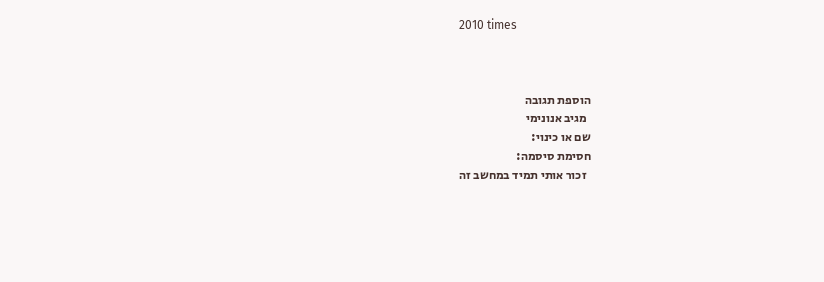2010 times



הוספת תגובה
  מגיב אנונימי
שם או כינוי:
חסימת סיסמה:
  זכור אותי תמיד במחשב זה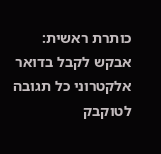כותרת ראשית:
אבקש לקבל בדואר אלקטרוני כל תגובה לטוקבק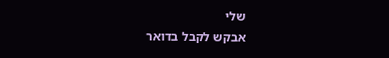שלי
אבקש לקבל בדואר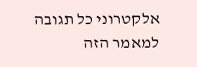אלקטרוני כל תגובה למאמר הזה